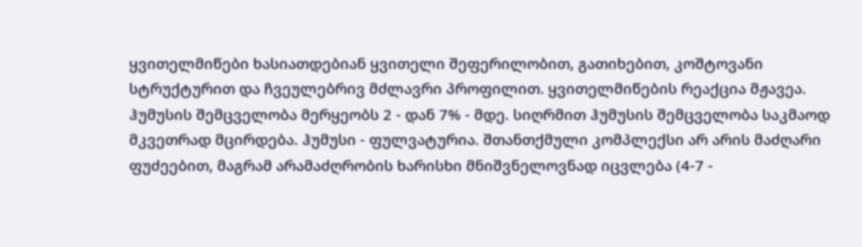ყვითელმიწები ხასიათდებიან ყვითელი შეფერილობით, გათიხებით, კოშტოვანი სტრუქტურით და ჩვეულებრივ მძლავრი პროფილით. ყვითელმიწების რეაქცია მჟავეა. ჰუმუსის შემცველობა მერყეობს 2 - დან 7% - მდე. სიღრმით ჰუმუსის შემცველობა საკმაოდ მკვეთრად მცირდება. ჰუმუსი - ფულვატურია. შთანთქმული კომპლექსი არ არის მაძღარი ფუძეებით, მაგრამ არამაძღრობის ხარისხი მნიშვნელოვნად იცვლება (4-7 -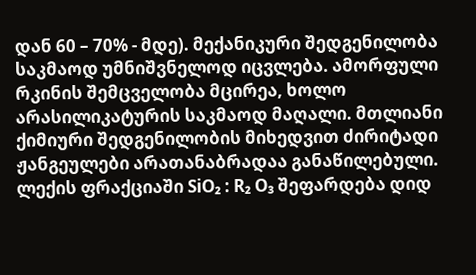დან 60 – 70% - მდე). მექანიკური შედგენილობა საკმაოდ უმნიშვნელოდ იცვლება. ამორფული რკინის შემცველობა მცირეა, ხოლო არასილიკატურის საკმაოდ მაღალი. მთლიანი ქიმიური შედგენილობის მიხედვით ძირიტადი ჟანგეულები არათანაბრადაა განაწილებული. ლექის ფრაქციაში SiO₂ : R₂ O₃ შეფარდება დიდ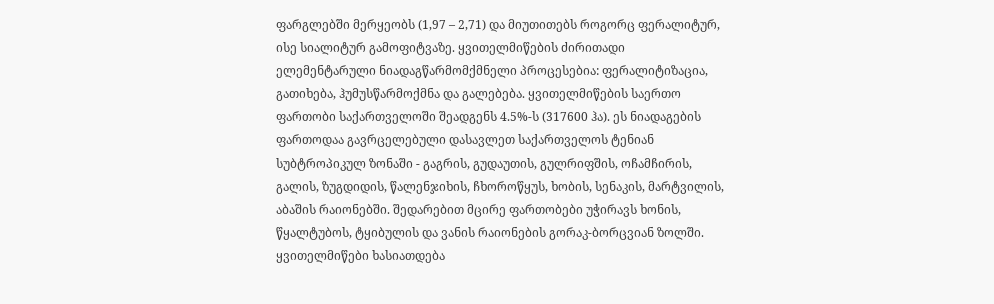ფარგლებში მერყეობს (1,97 – 2,71) და მიუთითებს როგორც ფერალიტურ, ისე სიალიტურ გამოფიტვაზე. ყვითელმიწების ძირითადი ელემენტარული ნიადაგწარმომქმნელი პროცესებია: ფერალიტიზაცია, გათიხება, ჰუმუსწარმოქმნა და გალებება. ყვითელმიწების საერთო ფართობი საქართველოში შეადგენს 4.5%-ს (317600 ჰა). ეს ნიადაგების ფართოდაა გავრცელებული დასავლეთ საქართველოს ტენიან სუბტროპიკულ ზონაში - გაგრის, გუდაუთის, გულრიფშის, ოჩამჩირის, გალის, ზუგდიდის, წალენჯიხის, ჩხოროწყუს, ხობის, სენაკის, მარტვილის, აბაშის რაიონებში. შედარებით მცირე ფართობები უჭირავს ხონის, წყალტუბოს, ტყიბულის და ვანის რაიონების გორაკ-ბორცვიან ზოლში. ყვითელმიწები ხასიათდება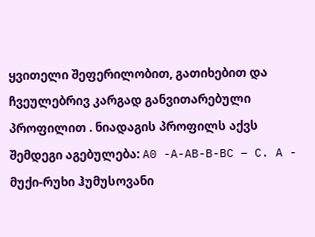ყვითელი შეფერილობით, გათიხებით და ჩვეულებრივ კარგად განვითარებული პროფილით . ნიადაგის პროფილს აქვს შემდეგი აგებულება: A0 -A-AB-B-BC – C. A - მუქი-რუხი ჰუმუსოვანი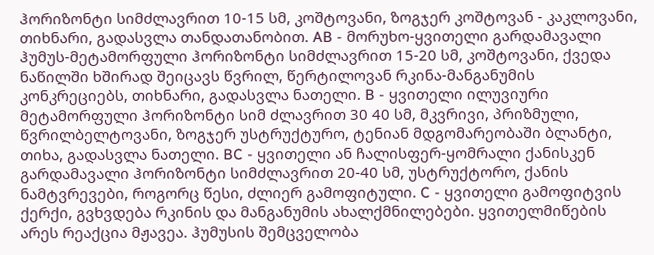ჰორიზონტი სიმძლავრით 10-15 სმ, კოშტოვანი, ზოგჯერ კოშტოვან - კაკლოვანი, თიხნარი, გადასვლა თანდათანობით. AB - მორუხო-ყვითელი გარდამავალი ჰუმუს-მეტამორფული ჰორიზონტი სიმძლავრით 15-20 სმ, კოშტოვანი, ქვედა ნაწილში ხშირად შეიცავს წვრილ, წერტილოვან რკინა-მანგანუმის კონკრეციებს, თიხნარი, გადასვლა ნათელი. B - ყვითელი ილუვიური მეტამორფული ჰორიზონტი სიმ ძლავრით 30 40 სმ, მკვრივი, პრიზმული, წვრილბელტოვანი, ზოგჯერ უსტრუქტურო, ტენიან მდგომარეობაში ბლანტი, თიხა, გადასვლა ნათელი. BC - ყვითელი ან ჩალისფერ-ყომრალი ქანისკენ გარდამავალი ჰორიზონტი სიმძლავრით 20-40 სმ, უსტრუქტორო, ქანის ნამტვრევები, როგორც წესი, ძლიერ გამოფიტული. C - ყვითელი გამოფიტვის ქერქი, გვხვდება რკინის და მანგანუმის ახალქმნილებები. ყვითელმიწების არეს რეაქცია მჟავეა. ჰუმუსის შემცველობა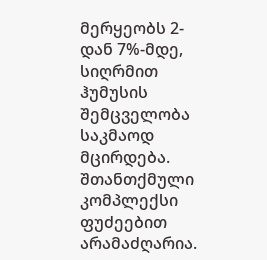მერყეობს 2-დან 7%-მდე, სიღრმით ჰუმუსის შემცველობა საკმაოდ მცირდება. შთანთქმული კომპლექსი ფუძეებით არამაძღარია.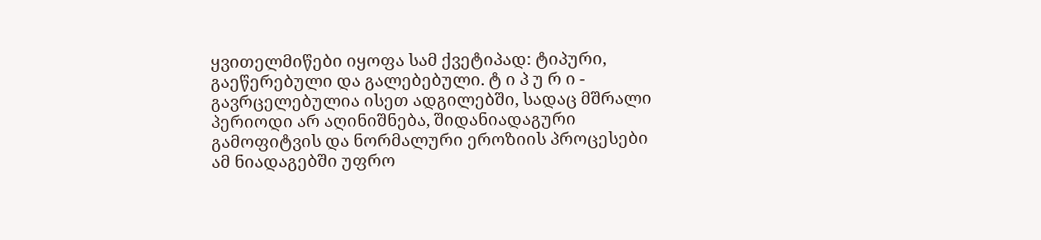ყვითელმიწები იყოფა სამ ქვეტიპად: ტიპური, გაეწერებული და გალებებული. ტ ი პ უ რ ი - გავრცელებულია ისეთ ადგილებში, სადაც მშრალი პერიოდი არ აღინიშნება, შიდანიადაგური გამოფიტვის და ნორმალური ეროზიის პროცესები ამ ნიადაგებში უფრო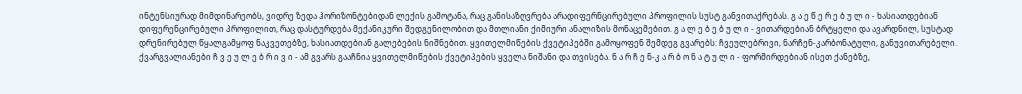ინტენსიურად მიმდინარეობს, ვიდრე ზედა ჰორიზონტებიდან ლექის გამოტანა, რაც განისაზღვრება არადიფერნცირებული პროფილის სუსტ განვითაქრებას. გ ა ე წ ე რ ე ბ უ ლ ი - ხასიათდებიან დიფერენცირებული პროფილით, რაც დასტურდება მექანიკური შედგენილობით და მთლიანი ქიმიური ანალიზის მონაცემებით. გ ა ლ ე ბ ე ბ უ ლ ი - ვითარდებიან ბრტყელი და ავარდნილ, სუსტად დრენირებულ წყალგამყოფ ნაკვეთებზე, ხასიათდებიან გალებების ნიშნებით. ყვითელმიწების ქვეტიპებში გამოყოფენ შემდეგ გვარებს: ჩვეულებრივი, ნარჩენ-კარბონატული, განუვითარებელი. ქვარგვალიანები ჩ ვ ე უ ლ ე ბ რ ი ვ ი - ამ გვარს გააჩნია ყვითელმიწების ქვეტიპების ყველა ნიშანი და თვისება. ნ ა რ ჩ ე ნ-კ ა რ ბ ო ნ ა ტ უ ლ ი - ფორმირდებიან ისეთ ქანებზე,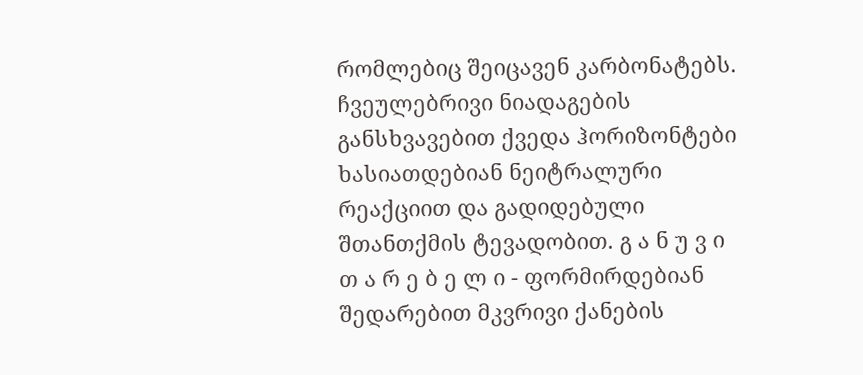რომლებიც შეიცავენ კარბონატებს. ჩვეულებრივი ნიადაგების განსხვავებით ქვედა ჰორიზონტები ხასიათდებიან ნეიტრალური რეაქციით და გადიდებული შთანთქმის ტევადობით. გ ა ნ უ ვ ი თ ა რ ე ბ ე ლ ი - ფორმირდებიან შედარებით მკვრივი ქანების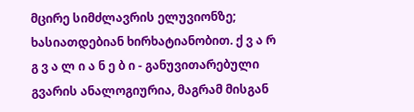მცირე სიმძლავრის ელუვიონზე; ხასიათდებიან ხირხატიანობით. ქ ვ ა რ გ ვ ა ლ ი ა ნ ე ბ ი - განუვითარებული გვარის ანალოგიურია, მაგრამ მისგან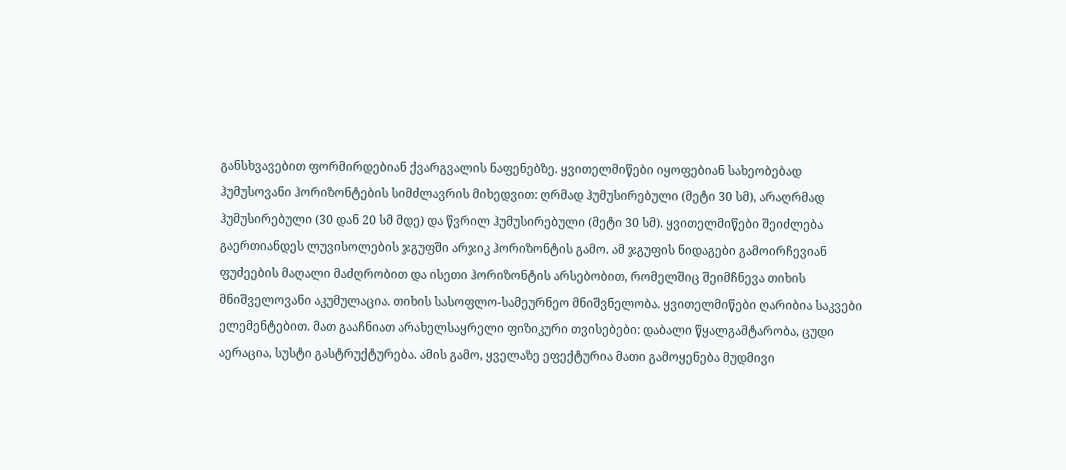განსხვავებით ფორმირდებიან ქვარგვალის ნაფენებზე. ყვითელმიწები იყოფებიან სახეობებად ჰუმუსოვანი ჰორიზონტების სიმძლავრის მიხედვით: ღრმად ჰუმუსირებული (მეტი 30 სმ), არაღრმად ჰუმუსირებული (30 დან 20 სმ მდე) და წვრილ ჰუმუსირებული (მეტი 30 სმ). ყვითელმიწები შეიძლება გაერთიანდეს ლუვისოლების ჯგუფში არჯიკ ჰორიზონტის გამო. ამ ჯგუფის ნიდაგები გამოირჩევიან ფუძეების მაღალი მაძღრობით და ისეთი ჰორიზონტის არსებობით, რომელშიც შეიმჩნევა თიხის მნიშველოვანი აკუმულაცია. თიხის სასოფლო-სამეურნეო მნიშვნელობა. ყვითელმიწები ღარიბია საკვები ელემენტებით. მათ გააჩნიათ არახელსაყრელი ფიზიკური თვისებები: დაბალი წყალგამტარობა, ცუდი აერაცია, სუსტი გასტრუქტურება. ამის გამო, ყველაზე ეფექტურია მათი გამოყენება მუდმივი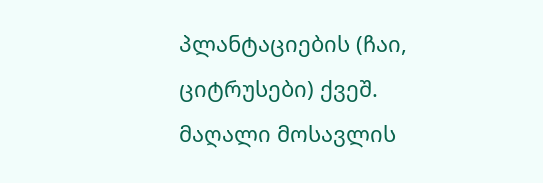პლანტაციების (ჩაი, ციტრუსები) ქვეშ. მაღალი მოსავლის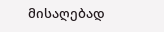მისაღებად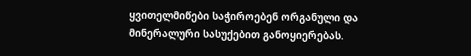ყვითელმიწები საჭიროებენ ორგანული და მინერალური სასუქებით განოყიერებას.